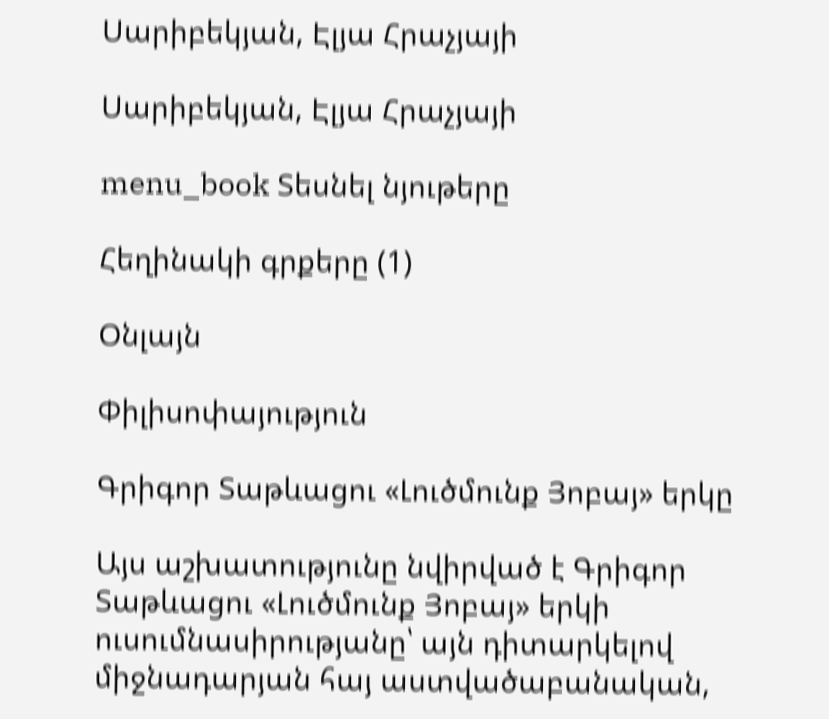Սարիբեկյան, Էլյա Հրաչյայի

Սարիբեկյան, Էլյա Հրաչյայի

menu_book Տեսնել նյութերը

Հեղինակի գրքերը (1)

Օնլայն

Փիլիսոփայություն

Գրիգոր Տաթևացու «Լուծմունք Յոբայ» երկը

Այս աշխատությունը նվիրված է Գրիգոր Տաթևացու «Լուծմունք Յոբայ» երկի ուսումնասիրությանը՝ այն դիտարկելով միջնադարյան հայ աստվածաբանական,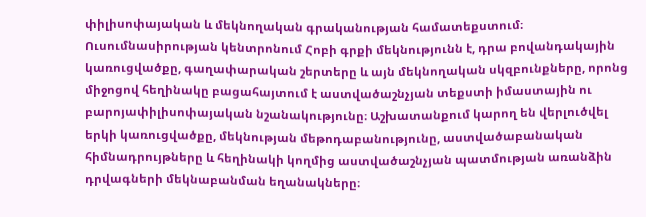փիլիսոփայական և մեկնողական գրականության համատեքստում։ Ուսումնասիրության կենտրոնում Հոբի գրքի մեկնությունն է, դրա բովանդակային կառուցվածքը, գաղափարական շերտերը և այն մեկնողական սկզբունքները, որոնց միջոցով հեղինակը բացահայտում է աստվածաշնչյան տեքստի իմաստային ու բարոյափիլիսոփայական նշանակությունը։ Աշխատանքում կարող են վերլուծվել երկի կառուցվածքը, մեկնության մեթոդաբանությունը, աստվածաբանական հիմնադրույթները և հեղինակի կողմից աստվածաշնչյան պատմության առանձին դրվագների մեկնաբանման եղանակները։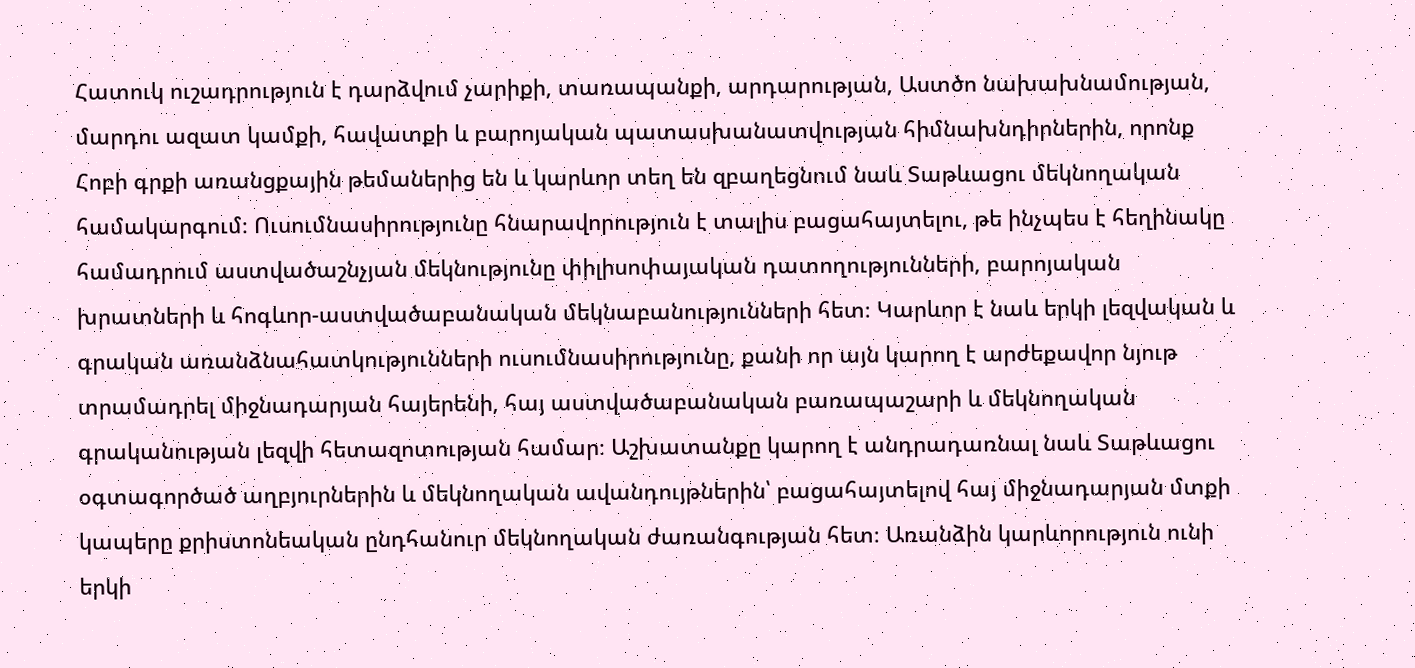Հատուկ ուշադրություն է դարձվում չարիքի, տառապանքի, արդարության, Աստծո նախախնամության, մարդու ազատ կամքի, հավատքի և բարոյական պատասխանատվության հիմնախնդիրներին, որոնք Հոբի գրքի առանցքային թեմաներից են և կարևոր տեղ են զբաղեցնում նաև Տաթևացու մեկնողական համակարգում։ Ուսումնասիրությունը հնարավորություն է տալիս բացահայտելու, թե ինչպես է հեղինակը համադրում աստվածաշնչյան մեկնությունը փիլիսոփայական դատողությունների, բարոյական խրատների և հոգևոր-աստվածաբանական մեկնաբանությունների հետ։ Կարևոր է նաև երկի լեզվական և գրական առանձնահատկությունների ուսումնասիրությունը, քանի որ այն կարող է արժեքավոր նյութ տրամադրել միջնադարյան հայերենի, հայ աստվածաբանական բառապաշարի և մեկնողական գրականության լեզվի հետազոտության համար։ Աշխատանքը կարող է անդրադառնալ նաև Տաթևացու օգտագործած աղբյուրներին և մեկնողական ավանդույթներին՝ բացահայտելով հայ միջնադարյան մտքի կապերը քրիստոնեական ընդհանուր մեկնողական ժառանգության հետ։ Առանձին կարևորություն ունի երկի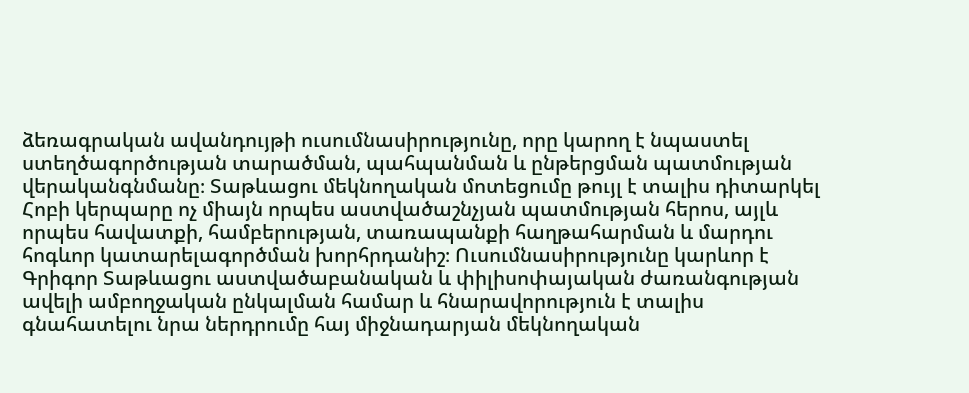ձեռագրական ավանդույթի ուսումնասիրությունը, որը կարող է նպաստել ստեղծագործության տարածման, պահպանման և ընթերցման պատմության վերականգնմանը։ Տաթևացու մեկնողական մոտեցումը թույլ է տալիս դիտարկել Հոբի կերպարը ոչ միայն որպես աստվածաշնչյան պատմության հերոս, այլև որպես հավատքի, համբերության, տառապանքի հաղթահարման և մարդու հոգևոր կատարելագործման խորհրդանիշ։ Ուսումնասիրությունը կարևոր է Գրիգոր Տաթևացու աստվածաբանական և փիլիսոփայական ժառանգության ավելի ամբողջական ընկալման համար և հնարավորություն է տալիս գնահատելու նրա ներդրումը հայ միջնադարյան մեկնողական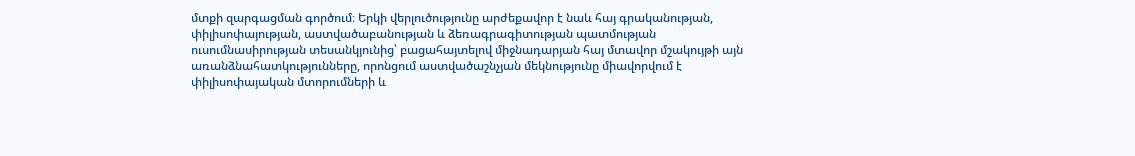մտքի զարգացման գործում։ Երկի վերլուծությունը արժեքավոր է նաև հայ գրականության, փիլիսոփայության, աստվածաբանության և ձեռագրագիտության պատմության ուսումնասիրության տեսանկյունից՝ բացահայտելով միջնադարյան հայ մտավոր մշակույթի այն առանձնահատկությունները, որոնցում աստվածաշնչյան մեկնությունը միավորվում է փիլիսոփայական մտորումների և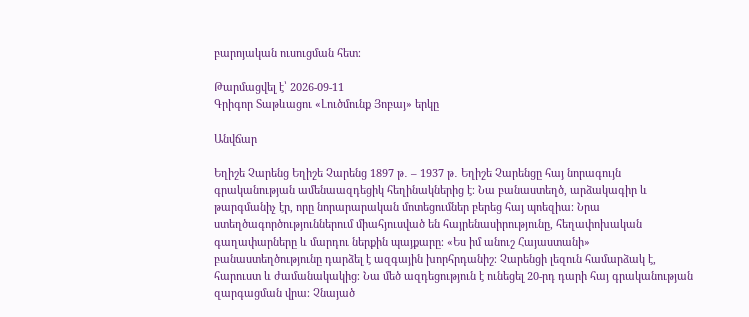բարոյական ուսուցման հետ։

Թարմացվել է՝ 2026-09-11
Գրիգոր Տաթևացու «Լուծմունք Յոբայ» երկը

Անվճար

Եղիշե Չարենց Եղիշե Չարենց 1897 թ․ – 1937 թ․ Եղիշե Չարենցը հայ նորագույն գրականության ամենաազդեցիկ հեղինակներից է։ Նա բանաստեղծ, արձակագիր և թարգմանիչ էր, որը նորարարական մոտեցումներ բերեց հայ պոեզիա։ Նրա ստեղծագործություններում միահյուսված են հայրենասիրությունը, հեղափոխական գաղափարները և մարդու ներքին պայքարը։ «Ես իմ անուշ Հայաստանի» բանաստեղծությունը դարձել է ազգային խորհրդանիշ։ Չարենցի լեզուն համարձակ է, հարուստ և ժամանակակից։ Նա մեծ ազդեցություն է ունեցել 20-րդ դարի հայ գրականության զարգացման վրա։ Չնայած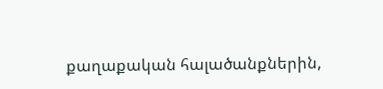քաղաքական հալածանքներին,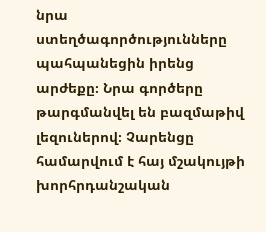նրա ստեղծագործությունները պահպանեցին իրենց արժեքը։ Նրա գործերը թարգմանվել են բազմաթիվ լեզուներով։ Չարենցը համարվում է հայ մշակույթի խորհրդանշական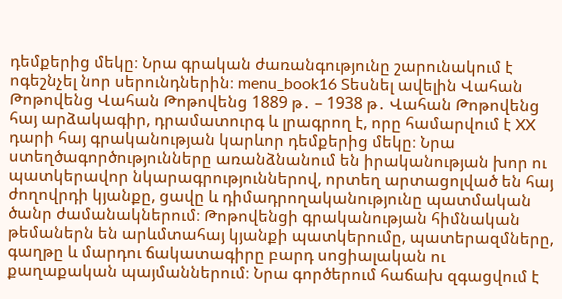դեմքերից մեկը։ Նրա գրական ժառանգությունը շարունակում է ոգեշնչել նոր սերունդներին։ menu_book16 Տեսնել ավելին Վահան Թոթովենց Վահան Թոթովենց 1889 թ․ – 1938 թ․ Վահան Թոթովենց հայ արձակագիր, դրամատուրգ և լրագրող է, որը համարվում է XX դարի հայ գրականության կարևոր դեմքերից մեկը։ Նրա ստեղծագործությունները առանձնանում են իրականության խոր ու պատկերավոր նկարագրություններով, որտեղ արտացոլված են հայ ժողովրդի կյանքը, ցավը և դիմադրողականությունը պատմական ծանր ժամանակներում։ Թոթովենցի գրականության հիմնական թեմաներն են արևմտահայ կյանքի պատկերումը, պատերազմները, գաղթը և մարդու ճակատագիրը բարդ սոցիալական ու քաղաքական պայմաններում։ Նրա գործերում հաճախ զգացվում է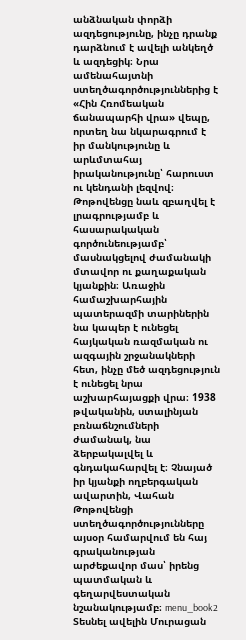անձնական փորձի ազդեցությունը, ինչը դրանք դարձնում է ավելի անկեղծ և ազդեցիկ։ Նրա ամենահայտնի ստեղծագործություններից է «Հին Հռոմեական ճանապարհի վրա» վեպը, որտեղ նա նկարագրում է իր մանկությունը և արևմտահայ իրականությունը՝ հարուստ ու կենդանի լեզվով։ Թոթովենցը նաև զբաղվել է լրագրությամբ և հասարակական գործունեությամբ՝ մասնակցելով ժամանակի մտավոր ու քաղաքական կյանքին։ Առաջին համաշխարհային պատերազմի տարիներին նա կապեր է ունեցել հայկական ռազմական ու ազգային շրջանակների հետ, ինչը մեծ ազդեցություն է ունեցել նրա աշխարհայացքի վրա։ 1938 թվականին, ստալինյան բռնաճնշումների ժամանակ, նա ձերբակալվել և գնդակահարվել է։ Չնայած իր կյանքի ողբերգական ավարտին, Վահան Թոթովենցի ստեղծագործությունները այսօր համարվում են հայ գրականության արժեքավոր մաս՝ իրենց պատմական և գեղարվեստական նշանակությամբ։ menu_book2 Տեսնել ավելին Մուրացան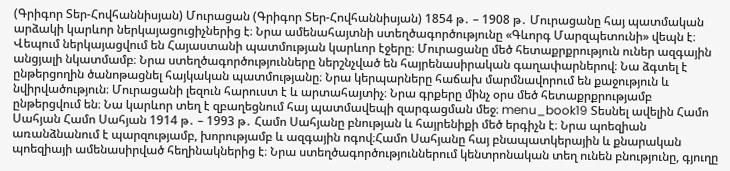(Գրիգոր Տեր-Հովհաննիսյան) Մուրացան (Գրիգոր Տեր-Հովհաննիսյան) 1854 թ․ – 1908 թ․ Մուրացանը հայ պատմական արձակի կարևոր ներկայացուցիչներից է։ Նրա ամենահայտնի ստեղծագործությունը «Գևորգ Մարզպետունի» վեպն է։ Վեպում ներկայացվում են Հայաստանի պատմության կարևոր էջերը։ Մուրացանը մեծ հետաքրքրություն ուներ ազգային անցյալի նկատմամբ։ Նրա ստեղծագործությունները ներշնչված են հայրենասիրական գաղափարներով։ Նա ձգտել է ընթերցողին ծանոթացնել հայկական պատմությանը։ Նրա կերպարները հաճախ մարմնավորում են քաջություն և նվիրվածություն։ Մուրացանի լեզուն հարուստ է և արտահայտիչ։ Նրա գրքերը մինչ օրս մեծ հետաքրքրությամբ ընթերցվում են։ Նա կարևոր տեղ է զբաղեցնում հայ պատմավեպի զարգացման մեջ։ menu_book19 Տեսնել ավելին Համո Սահյան Համո Սահյան 1914 թ․ – 1993 թ․ Համո Սահյանը բնության և հայրենիքի մեծ երգիչն է։ Նրա պոեզիան առանձնանում է պարզությամբ, խորությամբ և ազգային ոգով։Համո Սահյանը հայ բնապատկերային և քնարական պոեզիայի ամենասիրված հեղինակներից է։ Նրա ստեղծագործություններում կենտրոնական տեղ ունեն բնությունը, գյուղը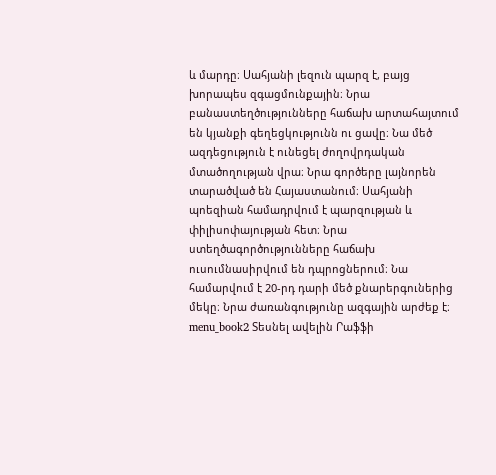և մարդը։ Սահյանի լեզուն պարզ է, բայց խորապես զգացմունքային։ Նրա բանաստեղծությունները հաճախ արտահայտում են կյանքի գեղեցկությունն ու ցավը։ Նա մեծ ազդեցություն է ունեցել ժողովրդական մտածողության վրա։ Նրա գործերը լայնորեն տարածված են Հայաստանում։ Սահյանի պոեզիան համադրվում է պարզության և փիլիսոփայության հետ։ Նրա ստեղծագործությունները հաճախ ուսումնասիրվում են դպրոցներում։ Նա համարվում է 20-րդ դարի մեծ քնարերգուներից մեկը։ Նրա ժառանգությունը ազգային արժեք է։ menu_book2 Տեսնել ավելին Րաֆֆի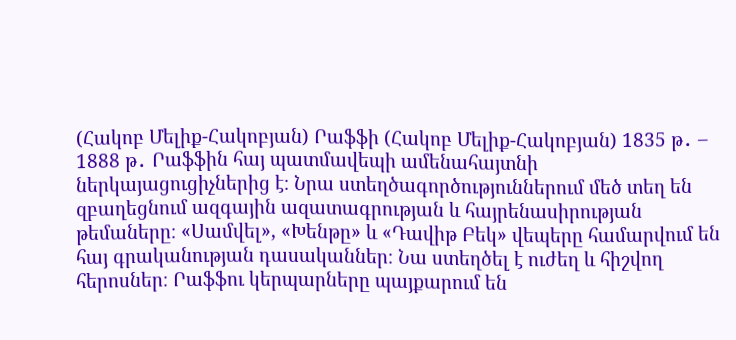(Հակոբ Մելիք-Հակոբյան) Րաֆֆի (Հակոբ Մելիք-Հակոբյան) 1835 թ․ – 1888 թ․ Րաֆֆին հայ պատմավեպի ամենահայտնի ներկայացուցիչներից է։ Նրա ստեղծագործություններում մեծ տեղ են զբաղեցնում ազգային ազատագրության և հայրենասիրության թեմաները։ «Սամվել», «Խենթը» և «Դավիթ Բեկ» վեպերը համարվում են հայ գրականության դասականներ։ Նա ստեղծել է ուժեղ և հիշվող հերոսներ։ Րաֆֆու կերպարները պայքարում են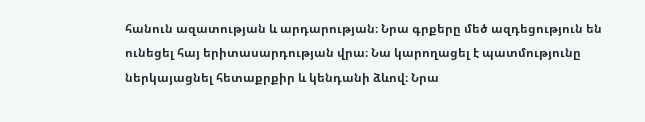հանուն ազատության և արդարության։ Նրա գրքերը մեծ ազդեցություն են ունեցել հայ երիտասարդության վրա։ Նա կարողացել է պատմությունը ներկայացնել հետաքրքիր և կենդանի ձևով։ Նրա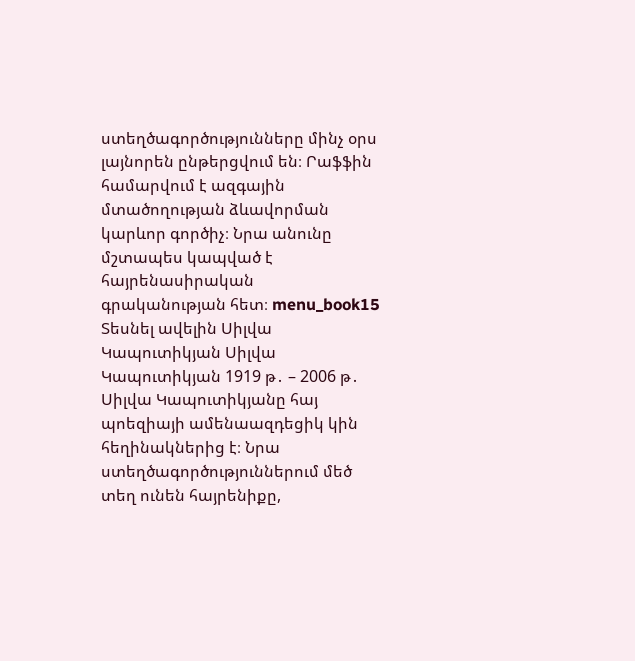ստեղծագործությունները մինչ օրս լայնորեն ընթերցվում են։ Րաֆֆին համարվում է ազգային մտածողության ձևավորման կարևոր գործիչ։ Նրա անունը մշտապես կապված է հայրենասիրական գրականության հետ։ menu_book15 Տեսնել ավելին Սիլվա Կապուտիկյան Սիլվա Կապուտիկյան 1919 թ․ – 2006 թ․ Սիլվա Կապուտիկյանը հայ պոեզիայի ամենաազդեցիկ կին հեղինակներից է։ Նրա ստեղծագործություններում մեծ տեղ ունեն հայրենիքը,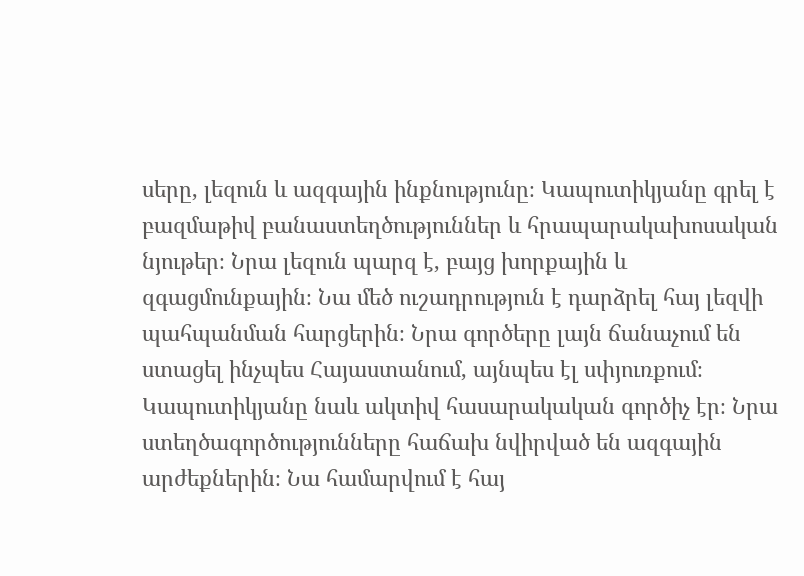սերը, լեզուն և ազգային ինքնությունը։ Կապուտիկյանը գրել է բազմաթիվ բանաստեղծություններ և հրապարակախոսական նյութեր։ Նրա լեզուն պարզ է, բայց խորքային և զգացմունքային։ Նա մեծ ուշադրություն է դարձրել հայ լեզվի պահպանման հարցերին։ Նրա գործերը լայն ճանաչում են ստացել ինչպես Հայաստանում, այնպես էլ սփյուռքում։ Կապուտիկյանը նաև ակտիվ հասարակական գործիչ էր։ Նրա ստեղծագործությունները հաճախ նվիրված են ազգային արժեքներին։ Նա համարվում է հայ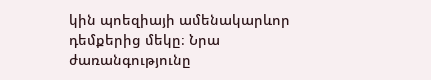կին պոեզիայի ամենակարևոր դեմքերից մեկը։ Նրա ժառանգությունը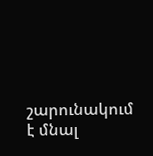շարունակում է մնալ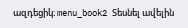ազդեցիկ։ menu_book2 Տեսնել ավելին